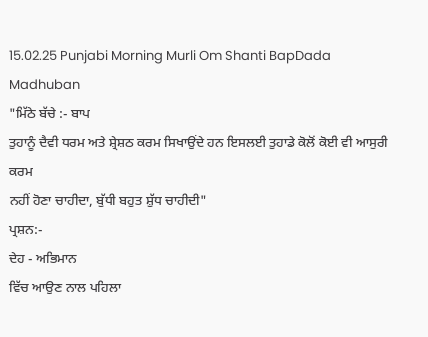15.02.25 Punjabi Morning Murli Om Shanti BapDada Madhuban
"ਮਿੱਠੇ ਬੱਚੇ :- ਬਾਪ
ਤੁਹਾਨੂੰ ਦੈਵੀ ਧਰਮ ਅਤੇ ਸ਼੍ਰੇਸ਼ਠ ਕਰਮ ਸਿਖਾਉਂਦੇ ਹਨ ਇਸਲਈ ਤੁਹਾਡੇ ਕੋਲੋਂ ਕੋਈ ਵੀ ਆਸੁਰੀ ਕਰਮ
ਨਹੀਂ ਹੋਣਾ ਚਾਹੀਦਾ, ਬੁੱਧੀ ਬਹੁਤ ਸ਼ੁੱਧ ਚਾਹੀਦੀ"
ਪ੍ਰਸ਼ਨ:-
ਦੇਹ - ਅਭਿਮਾਨ
ਵਿੱਚ ਆਉਣ ਨਾਲ ਪਹਿਲਾ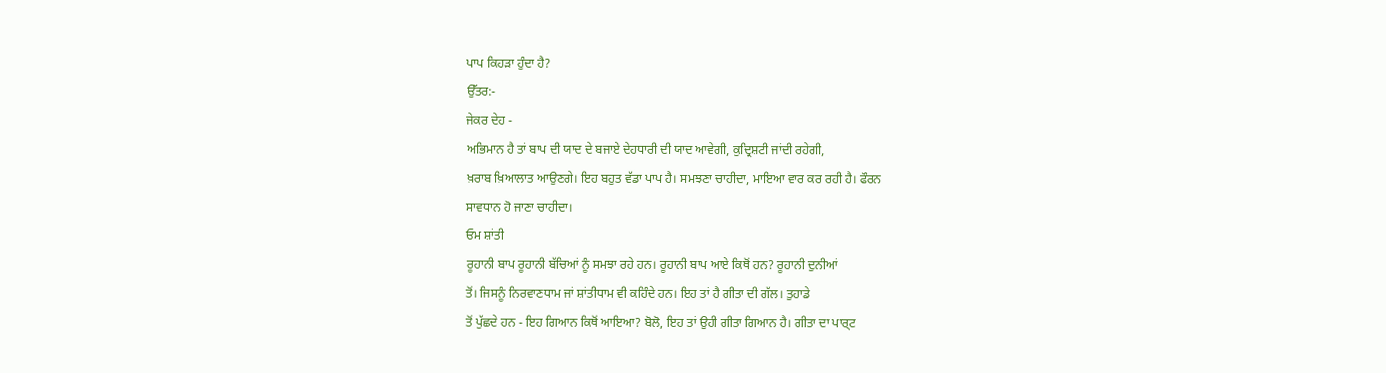ਪਾਪ ਕਿਹੜਾ ਹੁੰਦਾ ਹੈ?
ਉੱਤਰ:-
ਜੇਕਰ ਦੇਹ -
ਅਭਿਮਾਨ ਹੈ ਤਾਂ ਬਾਪ ਦੀ ਯਾਦ ਦੇ ਬਜਾਏ ਦੇਹਧਾਰੀ ਦੀ ਯਾਦ ਆਵੇਗੀ, ਕੁਦ੍ਰਿਸ਼ਟੀ ਜਾਂਦੀ ਰਹੇਗੀ,
ਖ਼ਰਾਬ ਖ਼ਿਆਲਾਤ ਆਉਣਗੇ। ਇਹ ਬਹੁਤ ਵੱਡਾ ਪਾਪ ਹੈ। ਸਮਝਣਾ ਚਾਹੀਦਾ, ਮਾਇਆ ਵਾਰ ਕਰ ਰਹੀ ਹੈ। ਫੌਰਨ
ਸਾਵਧਾਨ ਹੋ ਜਾਣਾ ਚਾਹੀਦਾ।
ਓਮ ਸ਼ਾਂਤੀ
ਰੂਹਾਨੀ ਬਾਪ ਰੂਹਾਨੀ ਬੱਚਿਆਂ ਨੂੰ ਸਮਝਾ ਰਹੇ ਹਨ। ਰੂਹਾਨੀ ਬਾਪ ਆਏ ਕਿਥੋਂ ਹਨ? ਰੂਹਾਨੀ ਦੁਨੀਆਂ
ਤੋਂ। ਜਿਸਨੂੰ ਨਿਰਵਾਣਧਾਮ ਜਾਂ ਸ਼ਾਂਤੀਧਾਮ ਵੀ ਕਹਿੰਦੇ ਹਨ। ਇਹ ਤਾਂ ਹੈ ਗੀਤਾ ਦੀ ਗੱਲ। ਤੁਹਾਡੇ
ਤੋਂ ਪੁੱਛਦੇ ਹਨ - ਇਹ ਗਿਆਨ ਕਿਥੋਂ ਆਇਆ? ਬੋਲੋ, ਇਹ ਤਾਂ ਉਹੀ ਗੀਤਾ ਗਿਆਨ ਹੈ। ਗੀਤਾ ਦਾ ਪਾਰ੍ਟ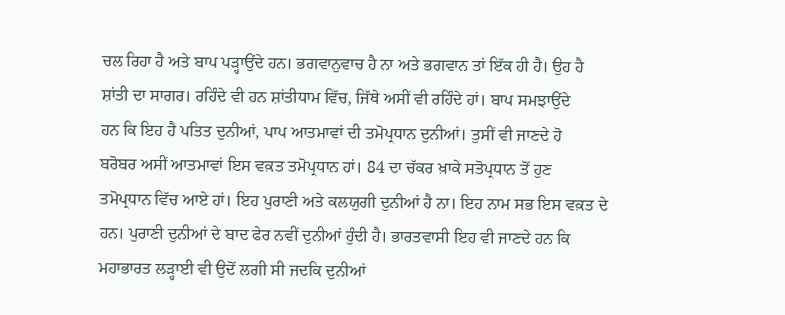ਚਲ ਰਿਹਾ ਹੈ ਅਤੇ ਬਾਪ ਪੜ੍ਹਾਉਂਦੇ ਹਨ। ਭਗਵਾਨੁਵਾਚ ਹੈ ਨਾ ਅਤੇ ਭਗਵਾਨ ਤਾਂ ਇੱਕ ਹੀ ਹੈ। ਉਹ ਹੈ
ਸ਼ਾਂਤੀ ਦਾ ਸਾਗਰ। ਰਹਿੰਦੇ ਵੀ ਹਨ ਸ਼ਾਂਤੀਧਾਮ ਵਿੱਚ, ਜਿੱਥੇ ਅਸੀਂ ਵੀ ਰਹਿੰਦੇ ਹਾਂ। ਬਾਪ ਸਮਝਾਉਂਦੇ
ਹਨ ਕਿ ਇਹ ਹੈ ਪਤਿਤ ਦੁਨੀਆਂ, ਪਾਪ ਆਤਮਾਵਾਂ ਦੀ ਤਮੋਪ੍ਰਧਾਨ ਦੁਨੀਆਂ। ਤੁਸੀਂ ਵੀ ਜਾਣਦੇ ਹੋ
ਬਰੋਬਰ ਅਸੀਂ ਆਤਮਾਵਾਂ ਇਸ ਵਕ਼ਤ ਤਮੋਪ੍ਰਧਾਨ ਹਾਂ। 84 ਦਾ ਚੱਕਰ ਖ਼ਾਕੇ ਸਤੋਪ੍ਰਧਾਨ ਤੋਂ ਹੁਣ
ਤਮੋਪ੍ਰਧਾਨ ਵਿੱਚ ਆਏ ਹਾਂ। ਇਹ ਪੁਰਾਣੀ ਅਤੇ ਕਲਯੁਗੀ ਦੁਨੀਆਂ ਹੈ ਨਾ। ਇਹ ਨਾਮ ਸਭ ਇਸ ਵਕ਼ਤ ਦੇ
ਹਨ। ਪੁਰਾਣੀ ਦੁਨੀਆਂ ਦੇ ਬਾਦ ਫੇਰ ਨਵੀਂ ਦੁਨੀਆਂ ਹੁੰਦੀ ਹੈ। ਭਾਰਤਵਾਸੀ ਇਹ ਵੀ ਜਾਣਦੇ ਹਨ ਕਿ
ਮਹਾਭਾਰਤ ਲੜ੍ਹਾਈ ਵੀ ਉਦੋਂ ਲਗੀ ਸੀ ਜਦਕਿ ਦੁਨੀਆਂ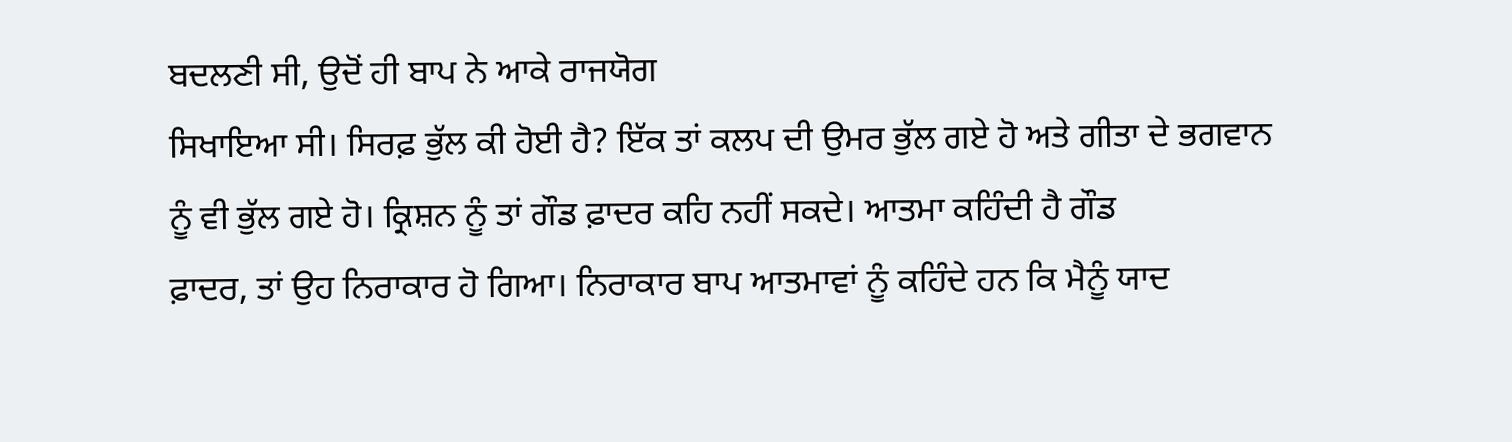ਬਦਲਣੀ ਸੀ, ਉਦੋਂ ਹੀ ਬਾਪ ਨੇ ਆਕੇ ਰਾਜਯੋਗ
ਸਿਖਾਇਆ ਸੀ। ਸਿਰਫ਼ ਭੁੱਲ ਕੀ ਹੋਈ ਹੈ? ਇੱਕ ਤਾਂ ਕਲਪ ਦੀ ਉਮਰ ਭੁੱਲ ਗਏ ਹੋ ਅਤੇ ਗੀਤਾ ਦੇ ਭਗਵਾਨ
ਨੂੰ ਵੀ ਭੁੱਲ ਗਏ ਹੋ। ਕ੍ਰਿਸ਼ਨ ਨੂੰ ਤਾਂ ਗੌਡ ਫ਼ਾਦਰ ਕਹਿ ਨਹੀਂ ਸਕਦੇ। ਆਤਮਾ ਕਹਿੰਦੀ ਹੈ ਗੌਡ
ਫ਼ਾਦਰ, ਤਾਂ ਉਹ ਨਿਰਾਕਾਰ ਹੋ ਗਿਆ। ਨਿਰਾਕਾਰ ਬਾਪ ਆਤਮਾਵਾਂ ਨੂੰ ਕਹਿੰਦੇ ਹਨ ਕਿ ਮੈਨੂੰ ਯਾਦ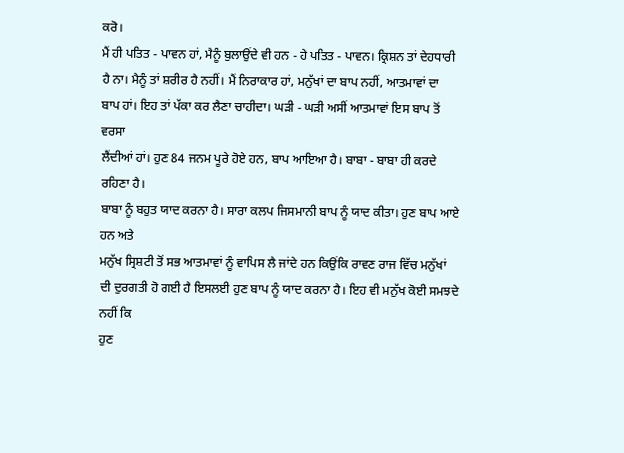ਕਰੋ।
ਮੈਂ ਹੀ ਪਤਿਤ - ਪਾਵਨ ਹਾਂ, ਮੈਨੂੰ ਬੁਲਾਉਂਦੇ ਵੀ ਹਨ - ਹੇ ਪਤਿਤ - ਪਾਵਨ। ਕ੍ਰਿਸ਼ਨ ਤਾਂ ਦੇਹਧਾਰੀ
ਹੈ ਨਾ। ਮੈਨੂੰ ਤਾਂ ਸ਼ਰੀਰ ਹੈ ਨਹੀਂ। ਮੈਂ ਨਿਰਾਕਾਰ ਹਾਂ, ਮਨੁੱਖਾਂ ਦਾ ਬਾਪ ਨਹੀਂ, ਆਤਮਾਵਾਂ ਦਾ
ਬਾਪ ਹਾਂ। ਇਹ ਤਾਂ ਪੱਕਾ ਕਰ ਲੈਣਾ ਚਾਹੀਦਾ। ਘੜੀ - ਘੜੀ ਅਸੀਂ ਆਤਮਾਵਾਂ ਇਸ ਬਾਪ ਤੋਂ ਵਰਸਾ
ਲੈਂਦੀਆਂ ਹਾਂ। ਹੁਣ 84 ਜਨਮ ਪੂਰੇ ਹੋਏ ਹਨ, ਬਾਪ ਆਇਆ ਹੈ। ਬਾਬਾ - ਬਾਬਾ ਹੀ ਕਰਦੇ ਰਹਿਣਾ ਹੈ।
ਬਾਬਾ ਨੂੰ ਬਹੁਤ ਯਾਦ ਕਰਨਾ ਹੈ। ਸਾਰਾ ਕਲਪ ਜਿਸਮਾਨੀ ਬਾਪ ਨੂੰ ਯਾਦ ਕੀਤਾ। ਹੁਣ ਬਾਪ ਆਏ ਹਨ ਅਤੇ
ਮਨੁੱਖ ਸ੍ਰਿਸ਼ਟੀ ਤੋਂ ਸਭ ਆਤਮਾਵਾਂ ਨੂੰ ਵਾਪਿਸ ਲੈ ਜਾਂਦੇ ਹਨ ਕਿਉਂਕਿ ਰਾਵਣ ਰਾਜ ਵਿੱਚ ਮਨੁੱਖਾਂ
ਦੀ ਦੁਰਗਤੀ ਹੋ ਗਈ ਹੈ ਇਸਲਈ ਹੁਣ ਬਾਪ ਨੂੰ ਯਾਦ ਕਰਨਾ ਹੈ। ਇਹ ਵੀ ਮਨੁੱਖ ਕੋਈ ਸਮਝਦੇ ਨਹੀਂ ਕਿ
ਹੁਣ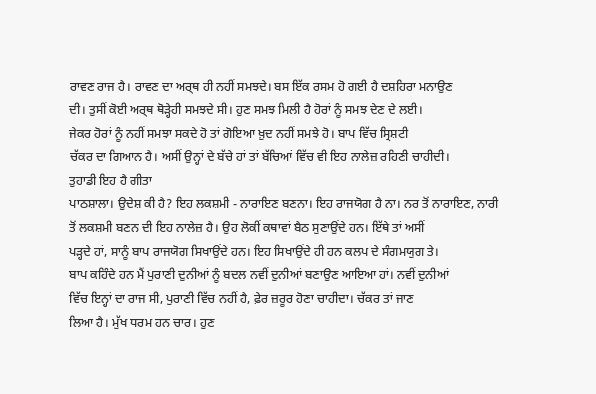ਰਾਵਣ ਰਾਜ ਹੈ। ਰਾਵਣ ਦਾ ਅਰ੍ਥ ਹੀ ਨਹੀਂ ਸਮਝਦੇ। ਬਸ ਇੱਕ ਰਸਮ ਹੋ ਗਈ ਹੈ ਦਸ਼ਹਿਰਾ ਮਨਾਉਣ
ਦੀ। ਤੁਸੀਂ ਕੋਈ ਅਰ੍ਥ ਥੋੜ੍ਹੇਹੀ ਸਮਝਦੇ ਸੀ। ਹੁਣ ਸਮਝ ਮਿਲੀ ਹੈ ਹੋਰਾਂ ਨੂੰ ਸਮਝ ਦੇਣ ਦੇ ਲਈ।
ਜੇਕਰ ਹੋਰਾਂ ਨੂੰ ਨਹੀਂ ਸਮਝਾ ਸਕਦੇ ਹੋ ਤਾਂ ਗੋਇਆ ਖ਼ੁਦ ਨਹੀਂ ਸਮਝੇ ਹੋ। ਬਾਪ ਵਿੱਚ ਸ੍ਰਿਸ਼ਟੀ
ਚੱਕਰ ਦਾ ਗਿਆਨ ਹੈ। ਅਸੀਂ ਉਨ੍ਹਾਂ ਦੇ ਬੱਚੇ ਹਾਂ ਤਾਂ ਬੱਚਿਆਂ ਵਿੱਚ ਵੀ ਇਹ ਨਾਲੇਜ਼ ਰਹਿਣੀ ਚਾਹੀਦੀ।
ਤੁਹਾਡੀ ਇਹ ਹੈ ਗੀਤਾ
ਪਾਠਸ਼ਾਲਾ। ਉਦੇਸ਼ ਕੀ ਹੈ? ਇਹ ਲਕਸ਼ਮੀ - ਨਾਰਾਇਣ ਬਣਨਾ। ਇਹ ਰਾਜਯੋਗ ਹੈ ਨਾ। ਨਰ ਤੋਂ ਨਾਰਾਇਣ, ਨਾਰੀ
ਤੋਂ ਲਕਸ਼ਮੀ ਬਣਨ ਦੀ ਇਹ ਨਾਲੇਜ਼ ਹੈ। ਉਹ ਲੋਕੀਂ ਕਥਾਵਾਂ ਬੈਠ ਸੁਣਾਉਂਦੇ ਹਨ। ਇੱਥੇ ਤਾਂ ਅਸੀਂ
ਪੜ੍ਹਦੇ ਹਾਂ, ਸਾਨੂੰ ਬਾਪ ਰਾਜਯੋਗ ਸਿਖਾਉਂਦੇ ਹਨ। ਇਹ ਸਿਖਾਉਂਦੇ ਹੀ ਹਨ ਕਲਪ ਦੇ ਸੰਗਮਯੁਗ ਤੇ।
ਬਾਪ ਕਹਿੰਦੇ ਹਨ ਮੈਂ ਪੁਰਾਣੀ ਦੁਨੀਆਂ ਨੂੰ ਬਦਲ ਨਵੀਂ ਦੁਨੀਆਂ ਬਣਾਉਣ ਆਇਆ ਹਾਂ। ਨਵੀਂ ਦੁਨੀਆਂ
ਵਿੱਚ ਇਨ੍ਹਾਂ ਦਾ ਰਾਜ ਸੀ, ਪੁਰਾਣੀ ਵਿੱਚ ਨਹੀਂ ਹੈ, ਫ਼ੇਰ ਜ਼ਰੂਰ ਹੋਣਾ ਚਾਹੀਦਾ। ਚੱਕਰ ਤਾਂ ਜਾਣ
ਲਿਆ ਹੈ। ਮੁੱਖ ਧਰਮ ਹਨ ਚਾਰ। ਹੁਣ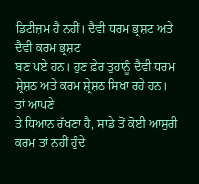ਡਿਟੀਜ਼ਮ ਹੈ ਨਹੀਂ। ਦੈਵੀ ਧਰਮ ਭ੍ਰਸ਼ਟ ਅਤੇ ਦੈਵੀ ਕਰਮ ਭ੍ਰਸ਼ਟ
ਬਣ ਪਏ ਹਨ। ਹੁਣ ਫ਼ੇਰ ਤੁਹਾਨੂੰ ਦੈਵੀ ਧਰਮ ਸ਼੍ਰੇਸ਼ਠ ਅਤੇ ਕਰਮ ਸ਼੍ਰੇਸ਼ਠ ਸਿਖਾ ਰਹੇ ਹਨ। ਤਾਂ ਆਪਣੇ
ਤੇ ਧਿਆਨ ਰੱਖਣਾ ਹੈ, ਸਾਡੇ ਤੋਂ ਕੋਈ ਆਸੁਰੀ ਕਰਮ ਤਾਂ ਨਹੀਂ ਹੁੰਦੇ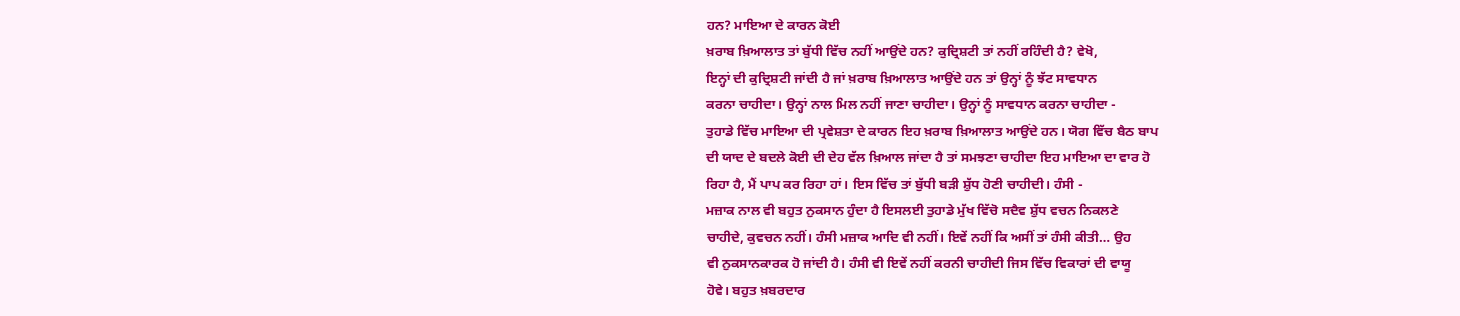ਹਨ? ਮਾਇਆ ਦੇ ਕਾਰਨ ਕੋਈ
ਖ਼ਰਾਬ ਖ਼ਿਆਲਾਤ ਤਾਂ ਬੁੱਧੀ ਵਿੱਚ ਨਹੀਂ ਆਉਂਦੇ ਹਨ? ਕੁਦ੍ਰਿਸ਼ਟੀ ਤਾਂ ਨਹੀਂ ਰਹਿੰਦੀ ਹੈ? ਵੇਖੋ,
ਇਨ੍ਹਾਂ ਦੀ ਕੁਦ੍ਰਿਸ਼ਟੀ ਜਾਂਦੀ ਹੈ ਜਾਂ ਖ਼ਰਾਬ ਖ਼ਿਆਲਾਤ ਆਉਂਦੇ ਹਨ ਤਾਂ ਉਨ੍ਹਾਂ ਨੂੰ ਝੱਟ ਸਾਵਧਾਨ
ਕਰਨਾ ਚਾਹੀਦਾ। ਉਨ੍ਹਾਂ ਨਾਲ ਮਿਲ ਨਹੀਂ ਜਾਣਾ ਚਾਹੀਦਾ। ਉਨ੍ਹਾਂ ਨੂੰ ਸਾਵਧਾਨ ਕਰਨਾ ਚਾਹੀਦਾ -
ਤੁਹਾਡੇ ਵਿੱਚ ਮਾਇਆ ਦੀ ਪ੍ਰਵੇਸ਼ਤਾ ਦੇ ਕਾਰਨ ਇਹ ਖ਼ਰਾਬ ਖ਼ਿਆਲਾਤ ਆਉਂਦੇ ਹਨ। ਯੋਗ ਵਿੱਚ ਬੈਠ ਬਾਪ
ਦੀ ਯਾਦ ਦੇ ਬਦਲੇ ਕੋਈ ਦੀ ਦੇਹ ਵੱਲ ਖ਼ਿਆਲ ਜਾਂਦਾ ਹੈ ਤਾਂ ਸਮਝਣਾ ਚਾਹੀਦਾ ਇਹ ਮਾਇਆ ਦਾ ਵਾਰ ਹੋ
ਰਿਹਾ ਹੈ, ਮੈਂ ਪਾਪ ਕਰ ਰਿਹਾ ਹਾਂ। ਇਸ ਵਿੱਚ ਤਾਂ ਬੁੱਧੀ ਬੜੀ ਸ਼ੁੱਧ ਹੋਣੀ ਚਾਹੀਦੀ। ਹੰਸੀ -
ਮਜ਼ਾਕ ਨਾਲ ਵੀ ਬਹੁਤ ਨੁਕਸਾਨ ਹੁੰਦਾ ਹੈ ਇਸਲਈ ਤੁਹਾਡੇ ਮੁੱਖ ਵਿੱਚੋ ਸਦੈਵ ਸ਼ੁੱਧ ਵਚਨ ਨਿਕਲਣੇ
ਚਾਹੀਦੇ, ਕੁਵਚਨ ਨਹੀਂ। ਹੰਸੀ ਮਜ਼ਾਕ ਆਦਿ ਵੀ ਨਹੀਂ। ਇਵੇਂ ਨਹੀਂ ਕਿ ਅਸੀਂ ਤਾਂ ਹੰਸੀ ਕੀਤੀ… ਉਹ
ਵੀ ਨੁਕਸਾਨਕਾਰਕ ਹੋ ਜਾਂਦੀ ਹੈ। ਹੰਸੀ ਵੀ ਇਵੇਂ ਨਹੀਂ ਕਰਨੀ ਚਾਹੀਦੀ ਜਿਸ ਵਿੱਚ ਵਿਕਾਰਾਂ ਦੀ ਵਾਯੂ
ਹੋਵੇ। ਬਹੁਤ ਖ਼ਬਰਦਾਰ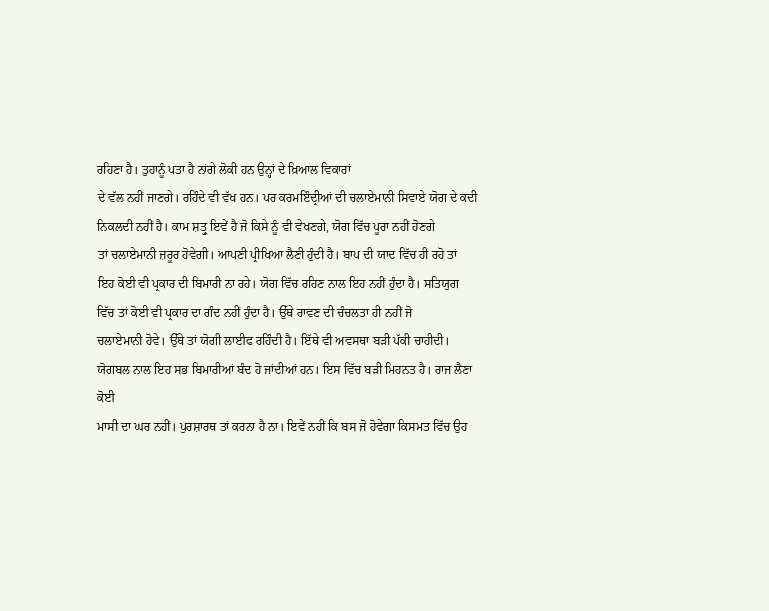ਰਹਿਣਾ ਹੈ। ਤੁਹਾਨੂੰ ਪਤਾ ਹੈ ਨਾਂਗੇ ਲੋਕੀ ਹਨ ਉਨ੍ਹਾਂ ਦੇ ਖ਼ਿਆਲ ਵਿਕਾਰਾਂ
ਦੇ ਵੱਲ ਨਹੀਂ ਜਾਣਗੇ। ਰਹਿੰਦੇ ਵੀ ਵੱਖ ਹਨ। ਪਰ ਕਰਮਇੰਦ੍ਰੀਆਂ ਦੀ ਚਲਾਏਮਾਨੀ ਸਿਵਾਏ ਯੋਗ ਦੇ ਕਦੀ
ਨਿਕਲਦੀ ਨਹੀਂ ਹੈ। ਕਾਮ ਸ਼ਤ੍ਰੁ ਇਵੇਂ ਹੈ ਜੋ ਕਿਸੇ ਨੂੰ ਵੀ ਵੇਖਣਗੇ, ਯੋਗ ਵਿੱਚ ਪੂਰਾ ਨਹੀਂ ਹੋਣਗੇ
ਤਾਂ ਚਲਾਏਮਾਨੀ ਜ਼ਰੂਰ ਹੋਵੇਗੀ। ਆਪਣੀ ਪ੍ਰੀਖਿਆ ਲੈਣੀ ਹੁੰਦੀ ਹੈ। ਬਾਪ ਦੀ ਯਾਦ ਵਿੱਚ ਹੀ ਰਹੋ ਤਾਂ
ਇਹ ਕੋਈ ਵੀ ਪ੍ਰਕਾਰ ਦੀ ਬਿਮਾਰੀ ਨਾ ਰਹੇ। ਯੋਗ ਵਿੱਚ ਰਹਿਣ ਨਾਲ ਇਹ ਨਹੀਂ ਹੁੰਦਾ ਹੈ। ਸਤਿਯੁਗ
ਵਿੱਚ ਤਾਂ ਕੋਈ ਵੀ ਪ੍ਰਕਾਰ ਦਾ ਗੰਦ ਨਹੀਂ ਹੁੰਦਾ ਹੈ। ਉੱਥੇ ਰਾਵਣ ਦੀ ਚੰਚਲਤਾ ਹੀ ਨਹੀਂ ਜੋ
ਚਲਾਏਮਾਨੀ ਹੋਵੇ। ਉੱਥੇ ਤਾਂ ਯੋਗੀ ਲਾਈਫ ਰਹਿੰਦੀ ਹੈ। ਇੱਥੇ ਵੀ ਅਵਸਥਾ ਬੜੀ ਪੱਕੀ ਚਾਹੀਦੀ।
ਯੋਗਬਲ ਨਾਲ ਇਹ ਸਭ ਬਿਮਾਰੀਆਂ ਬੰਦ ਹੋ ਜਾਂਦੀਆਂ ਹਨ। ਇਸ ਵਿੱਚ ਬੜੀ ਮਿਹਨਤ ਹੈ। ਰਾਜ ਲੈਣਾ ਕੋਈ
ਮਾਸੀ ਦਾ ਘਰ ਨਹੀਂ। ਪੁਰਸ਼ਾਰਥ ਤਾਂ ਕਰਨਾ ਹੈ ਨਾ। ਇਵੇਂ ਨਹੀਂ ਕਿ ਬਸ ਜੋ ਹੋਵੇਗਾ ਕਿਸਮਤ ਵਿੱਚ ਉਹ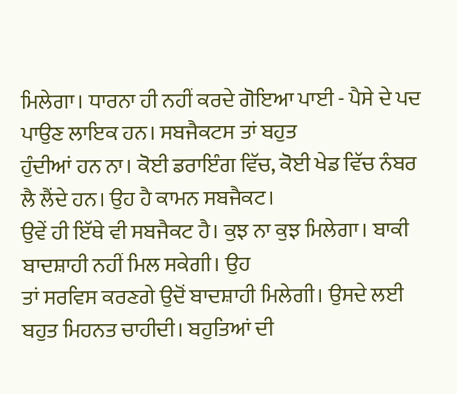ਮਿਲੇਗਾ। ਧਾਰਨਾ ਹੀ ਨਹੀਂ ਕਰਦੇ ਗੋਇਆ ਪਾਈ - ਪੈਸੇ ਦੇ ਪਦ ਪਾਉਣ ਲਾਇਕ ਹਨ। ਸਬਜੈਕਟਸ ਤਾਂ ਬਹੁਤ
ਹੁੰਦੀਆਂ ਹਨ ਨਾ। ਕੋਈ ਡਰਾਇੰਗ ਵਿੱਚ, ਕੋਈ ਖੇਡ ਵਿੱਚ ਨੰਬਰ ਲੈ ਲੈਂਦੇ ਹਨ। ਉਹ ਹੈ ਕਾਮਨ ਸਬਜੈਕਟ।
ਉਵੇਂ ਹੀ ਇੱਥੇ ਵੀ ਸਬਜੈਕਟ ਹੈ। ਕੁਝ ਨਾ ਕੁਝ ਮਿਲੇਗਾ। ਬਾਕੀ ਬਾਦਸ਼ਾਹੀ ਨਹੀਂ ਮਿਲ ਸਕੇਗੀ। ਉਹ
ਤਾਂ ਸਰਵਿਸ ਕਰਣਗੇ ਉਦੋਂ ਬਾਦਸ਼ਾਹੀ ਮਿਲੇਗੀ। ਉਸਦੇ ਲਈ ਬਹੁਤ ਮਿਹਨਤ ਚਾਹੀਦੀ। ਬਹੁਤਿਆਂ ਦੀ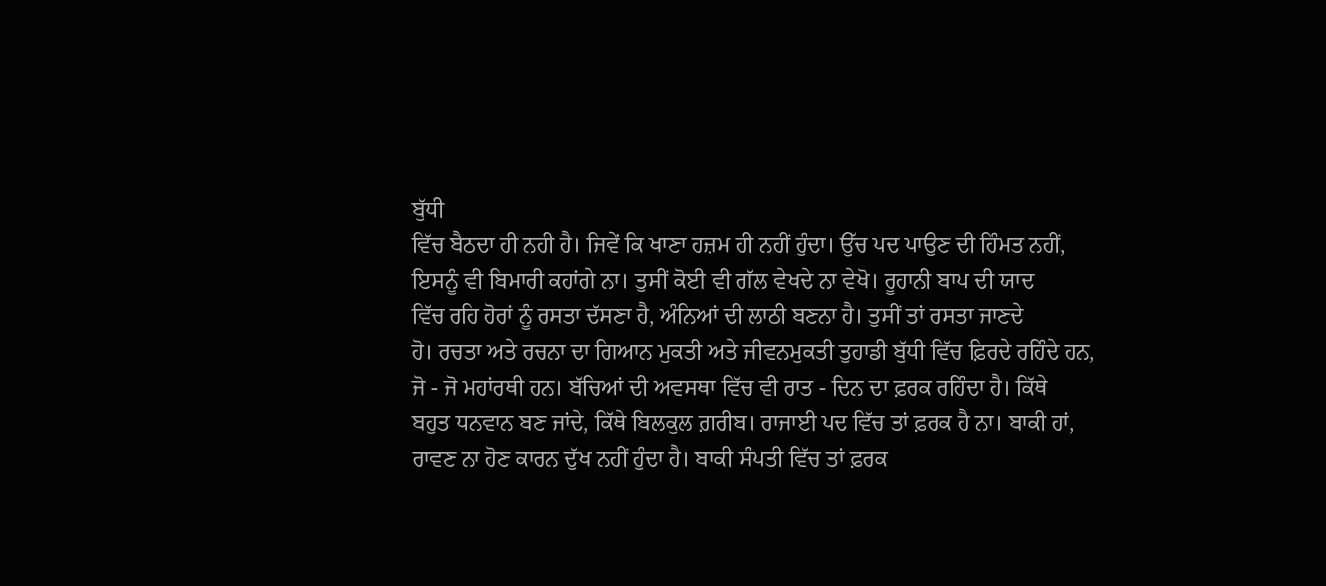ਬੁੱਧੀ
ਵਿੱਚ ਬੈਠਦਾ ਹੀ ਨਹੀ ਹੈ। ਜਿਵੇਂ ਕਿ ਖਾਣਾ ਹਜ਼ਮ ਹੀ ਨਹੀਂ ਹੁੰਦਾ। ਉੱਚ ਪਦ ਪਾਉਣ ਦੀ ਹਿੰਮਤ ਨਹੀਂ,
ਇਸਨੂੰ ਵੀ ਬਿਮਾਰੀ ਕਹਾਂਗੇ ਨਾ। ਤੁਸੀਂ ਕੋਈ ਵੀ ਗੱਲ ਵੇਖਦੇ ਨਾ ਵੇਖੋ। ਰੂਹਾਨੀ ਬਾਪ ਦੀ ਯਾਦ
ਵਿੱਚ ਰਹਿ ਹੋਰਾਂ ਨੂੰ ਰਸਤਾ ਦੱਸਣਾ ਹੈ, ਅੰਨਿਆਂ ਦੀ ਲਾਠੀ ਬਣਨਾ ਹੈ। ਤੁਸੀਂ ਤਾਂ ਰਸਤਾ ਜਾਣਦੇ
ਹੋ। ਰਚਤਾ ਅਤੇ ਰਚਨਾ ਦਾ ਗਿਆਨ ਮੁਕਤੀ ਅਤੇ ਜੀਵਨਮੁਕਤੀ ਤੁਹਾਡੀ ਬੁੱਧੀ ਵਿੱਚ ਫ਼ਿਰਦੇ ਰਹਿੰਦੇ ਹਨ,
ਜੋ - ਜੋ ਮਹਾਂਰਥੀ ਹਨ। ਬੱਚਿਆਂ ਦੀ ਅਵਸਥਾ ਵਿੱਚ ਵੀ ਰਾਤ - ਦਿਨ ਦਾ ਫ਼ਰਕ ਰਹਿੰਦਾ ਹੈ। ਕਿੱਥੇ
ਬਹੁਤ ਧਨਵਾਨ ਬਣ ਜਾਂਦੇ, ਕਿੱਥੇ ਬਿਲਕੁਲ ਗ਼ਰੀਬ। ਰਾਜਾਈ ਪਦ ਵਿੱਚ ਤਾਂ ਫ਼ਰਕ ਹੈ ਨਾ। ਬਾਕੀ ਹਾਂ,
ਰਾਵਣ ਨਾ ਹੋਣ ਕਾਰਨ ਦੁੱਖ ਨਹੀਂ ਹੁੰਦਾ ਹੈ। ਬਾਕੀ ਸੰਪਤੀ ਵਿੱਚ ਤਾਂ ਫ਼ਰਕ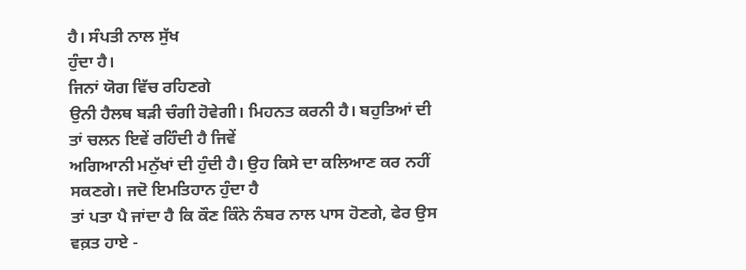ਹੈ। ਸੰਪਤੀ ਨਾਲ ਸੁੱਖ
ਹੁੰਦਾ ਹੈ।
ਜਿਨਾਂ ਯੋਗ ਵਿੱਚ ਰਹਿਣਗੇ
ਉਨੀ ਹੈਲਥ ਬੜੀ ਚੰਗੀ ਹੋਵੇਗੀ। ਮਿਹਨਤ ਕਰਨੀ ਹੈ। ਬਹੁਤਿਆਂ ਦੀ ਤਾਂ ਚਲਨ ਇਵੇਂ ਰਹਿੰਦੀ ਹੈ ਜਿਵੇਂ
ਅਗਿਆਨੀ ਮਨੁੱਖਾਂ ਦੀ ਹੁੰਦੀ ਹੈ। ਉਹ ਕਿਸੇ ਦਾ ਕਲਿਆਣ ਕਰ ਨਹੀਂ ਸਕਣਗੇ। ਜਦੋ ਇਮਤਿਹਾਨ ਹੁੰਦਾ ਹੈ
ਤਾਂ ਪਤਾ ਪੈ ਜਾਂਦਾ ਹੈ ਕਿ ਕੌਣ ਕਿੰਨੇ ਨੰਬਰ ਨਾਲ ਪਾਸ ਹੋਣਗੇ, ਫੇਰ ਉਸ ਵਕ਼ਤ ਹਾਏ -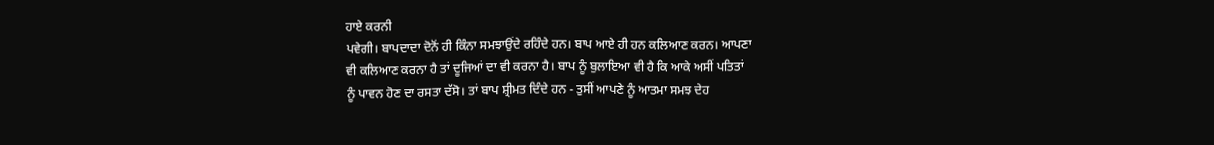ਹਾਏ ਕਰਨੀ
ਪਵੇਗੀ। ਬਾਪਦਾਦਾ ਦੋਨੋਂ ਹੀ ਕਿੰਨਾ ਸਮਝਾਉਂਦੇ ਰਹਿੰਦੇ ਹਨ। ਬਾਪ ਆਏ ਹੀ ਹਨ ਕਲਿਆਣ ਕਰਨ। ਆਪਣਾ
ਵੀ ਕਲਿਆਣ ਕਰਨਾ ਹੈ ਤਾਂ ਦੂਜਿਆਂ ਦਾ ਵੀ ਕਰਨਾ ਹੈ। ਬਾਪ ਨੂੰ ਬੁਲਾਇਆ ਵੀ ਹੈ ਕਿ ਆਕੇ ਅਸੀਂ ਪਤਿਤਾਂ
ਨੂੰ ਪਾਵਨ ਹੋਣ ਦਾ ਰਸਤਾ ਦੱਸੋ। ਤਾਂ ਬਾਪ ਸ਼੍ਰੀਮਤ ਦਿੰਦੇ ਹਨ - ਤੁਸੀਂ ਆਪਣੇ ਨੂੰ ਆਤਮਾ ਸਮਝ ਦੇਹ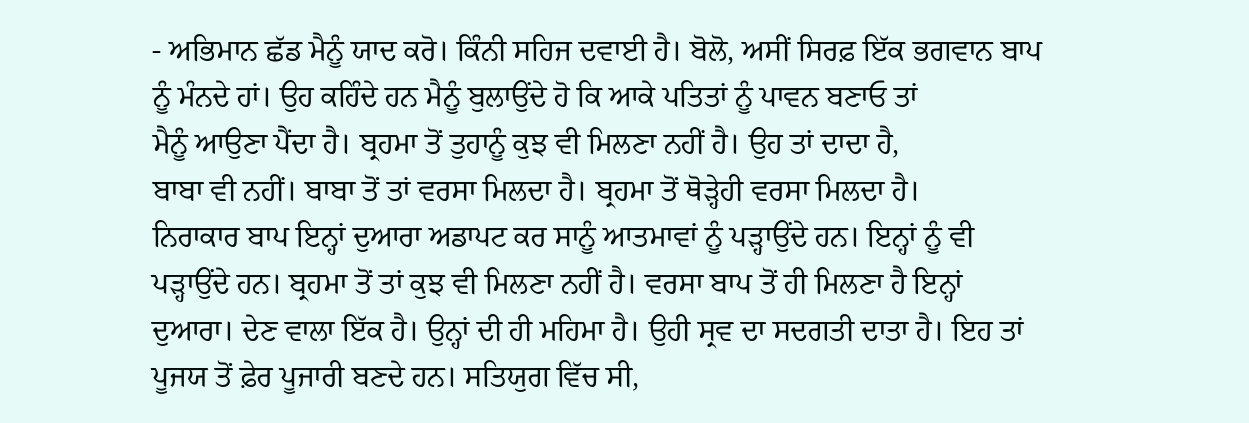- ਅਭਿਮਾਨ ਛੱਡ ਮੈਨੂੰ ਯਾਦ ਕਰੋ। ਕਿੰਨੀ ਸਹਿਜ ਦਵਾਈ ਹੈ। ਬੋਲੋ, ਅਸੀਂ ਸਿਰਫ਼ ਇੱਕ ਭਗਵਾਨ ਬਾਪ
ਨੂੰ ਮੰਨਦੇ ਹਾਂ। ਉਹ ਕਹਿੰਦੇ ਹਨ ਮੈਨੂੰ ਬੁਲਾਉਂਦੇ ਹੋ ਕਿ ਆਕੇ ਪਤਿਤਾਂ ਨੂੰ ਪਾਵਨ ਬਣਾਓ ਤਾਂ
ਮੈਨੂੰ ਆਉਣਾ ਪੈਂਦਾ ਹੈ। ਬ੍ਰਹਮਾ ਤੋਂ ਤੁਹਾਨੂੰ ਕੁਝ ਵੀ ਮਿਲਣਾ ਨਹੀਂ ਹੈ। ਉਹ ਤਾਂ ਦਾਦਾ ਹੈ,
ਬਾਬਾ ਵੀ ਨਹੀਂ। ਬਾਬਾ ਤੋਂ ਤਾਂ ਵਰਸਾ ਮਿਲਦਾ ਹੈ। ਬ੍ਰਹਮਾ ਤੋਂ ਥੋੜ੍ਹੇਹੀ ਵਰਸਾ ਮਿਲਦਾ ਹੈ।
ਨਿਰਾਕਾਰ ਬਾਪ ਇਨ੍ਹਾਂ ਦੁਆਰਾ ਅਡਾਪਟ ਕਰ ਸਾਨੂੰ ਆਤਮਾਵਾਂ ਨੂੰ ਪੜ੍ਹਾਉਂਦੇ ਹਨ। ਇਨ੍ਹਾਂ ਨੂੰ ਵੀ
ਪੜ੍ਹਾਉਂਦੇ ਹਨ। ਬ੍ਰਹਮਾ ਤੋਂ ਤਾਂ ਕੁਝ ਵੀ ਮਿਲਣਾ ਨਹੀਂ ਹੈ। ਵਰਸਾ ਬਾਪ ਤੋਂ ਹੀ ਮਿਲਣਾ ਹੈ ਇਨ੍ਹਾਂ
ਦੁਆਰਾ। ਦੇਣ ਵਾਲਾ ਇੱਕ ਹੈ। ਉਨ੍ਹਾਂ ਦੀ ਹੀ ਮਹਿਮਾ ਹੈ। ਉਹੀ ਸ੍ਰਵ ਦਾ ਸਦਗਤੀ ਦਾਤਾ ਹੈ। ਇਹ ਤਾਂ
ਪੂਜਯ ਤੋਂ ਫ਼ੇਰ ਪੂਜਾਰੀ ਬਣਦੇ ਹਨ। ਸਤਿਯੁਗ ਵਿੱਚ ਸੀ,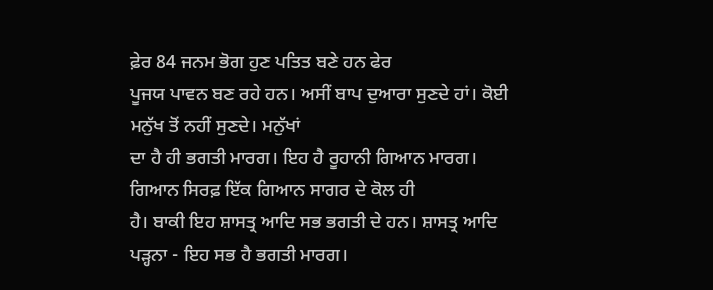ਫ਼ੇਰ 84 ਜਨਮ ਭੋਗ ਹੁਣ ਪਤਿਤ ਬਣੇ ਹਨ ਫੇਰ
ਪੂਜਯ ਪਾਵਨ ਬਣ ਰਹੇ ਹਨ। ਅਸੀਂ ਬਾਪ ਦੁਆਰਾ ਸੁਣਦੇ ਹਾਂ। ਕੋਈ ਮਨੁੱਖ ਤੋਂ ਨਹੀਂ ਸੁਣਦੇ। ਮਨੁੱਖਾਂ
ਦਾ ਹੈ ਹੀ ਭਗਤੀ ਮਾਰਗ। ਇਹ ਹੈ ਰੂਹਾਨੀ ਗਿਆਨ ਮਾਰਗ। ਗਿਆਨ ਸਿਰਫ਼ ਇੱਕ ਗਿਆਨ ਸਾਗਰ ਦੇ ਕੋਲ ਹੀ
ਹੈ। ਬਾਕੀ ਇਹ ਸ਼ਾਸਤ੍ਰ ਆਦਿ ਸਭ ਭਗਤੀ ਦੇ ਹਨ। ਸ਼ਾਸਤ੍ਰ ਆਦਿ ਪੜ੍ਹਨਾ - ਇਹ ਸਭ ਹੈ ਭਗਤੀ ਮਾਰਗ।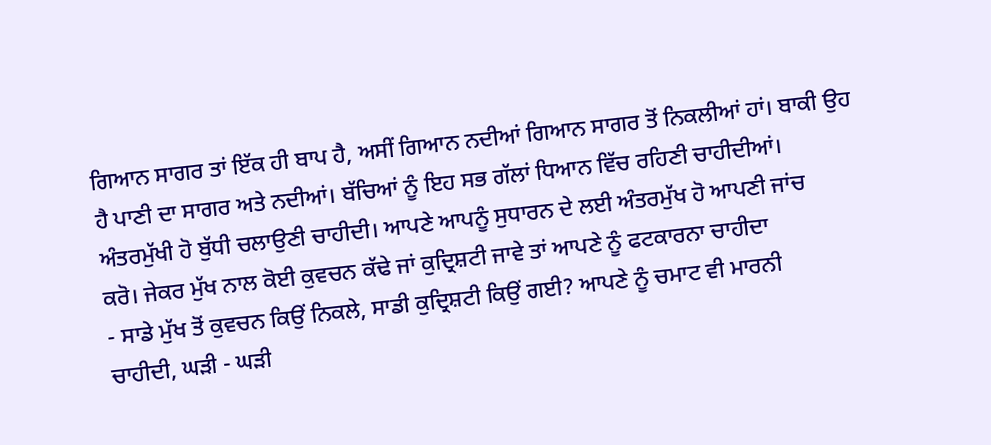ਗਿਆਨ ਸਾਗਰ ਤਾਂ ਇੱਕ ਹੀ ਬਾਪ ਹੈ, ਅਸੀਂ ਗਿਆਨ ਨਦੀਆਂ ਗਿਆਨ ਸਾਗਰ ਤੋਂ ਨਿਕਲੀਆਂ ਹਾਂ। ਬਾਕੀ ਉਹ
ਹੈ ਪਾਣੀ ਦਾ ਸਾਗਰ ਅਤੇ ਨਦੀਆਂ। ਬੱਚਿਆਂ ਨੂੰ ਇਹ ਸਭ ਗੱਲਾਂ ਧਿਆਨ ਵਿੱਚ ਰਹਿਣੀ ਚਾਹੀਦੀਆਂ।
ਅੰਤਰਮੁੱਖੀ ਹੋ ਬੁੱਧੀ ਚਲਾਉਣੀ ਚਾਹੀਦੀ। ਆਪਣੇ ਆਪਨੂੰ ਸੁਧਾਰਨ ਦੇ ਲਈ ਅੰਤਰਮੁੱਖ ਹੋ ਆਪਣੀ ਜਾਂਚ
ਕਰੋ। ਜੇਕਰ ਮੁੱਖ ਨਾਲ ਕੋਈ ਕੁਵਚਨ ਕੱਢੇ ਜਾਂ ਕੁਦ੍ਰਿਸ਼ਟੀ ਜਾਵੇ ਤਾਂ ਆਪਣੇ ਨੂੰ ਫਟਕਾਰਨਾ ਚਾਹੀਦਾ
- ਸਾਡੇ ਮੁੱਖ ਤੋਂ ਕੁਵਚਨ ਕਿਉਂ ਨਿਕਲੇ, ਸਾਡੀ ਕੁਦ੍ਰਿਸ਼ਟੀ ਕਿਉਂ ਗਈ? ਆਪਣੇ ਨੂੰ ਚਮਾਟ ਵੀ ਮਾਰਨੀ
ਚਾਹੀਦੀ, ਘੜੀ - ਘੜੀ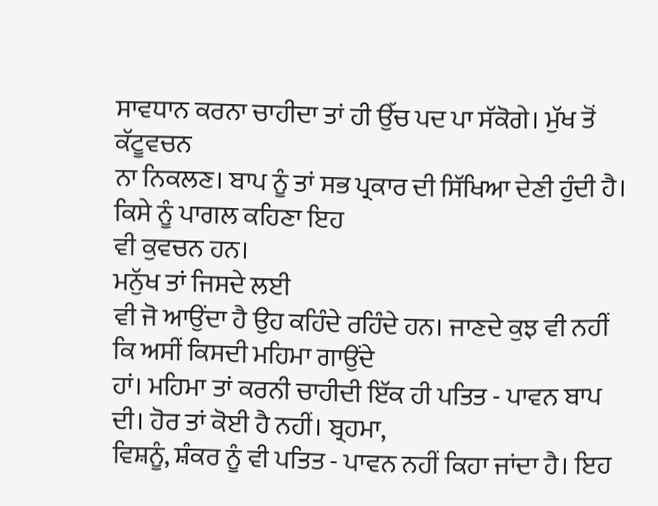ਸਾਵਧਾਨ ਕਰਨਾ ਚਾਹੀਦਾ ਤਾਂ ਹੀ ਉੱਚ ਪਦ ਪਾ ਸੱਕੋਗੇ। ਮੁੱਖ ਤੋਂ ਕੱਟੂਵਚਨ
ਨਾ ਨਿਕਲਣ। ਬਾਪ ਨੂੰ ਤਾਂ ਸਭ ਪ੍ਰਕਾਰ ਦੀ ਸਿੱਖਿਆ ਦੇਣੀ ਹੁੰਦੀ ਹੈ। ਕਿਸੇ ਨੂੰ ਪਾਗਲ ਕਹਿਣਾ ਇਹ
ਵੀ ਕੁਵਚਨ ਹਨ।
ਮਨੁੱਖ ਤਾਂ ਜਿਸਦੇ ਲਈ
ਵੀ ਜੋ ਆਉਂਦਾ ਹੈ ਉਹ ਕਹਿੰਦੇ ਰਹਿੰਦੇ ਹਨ। ਜਾਣਦੇ ਕੁਝ ਵੀ ਨਹੀਂ ਕਿ ਅਸੀਂ ਕਿਸਦੀ ਮਹਿਮਾ ਗਾਉਂਦੇ
ਹਾਂ। ਮਹਿਮਾ ਤਾਂ ਕਰਨੀ ਚਾਹੀਦੀ ਇੱਕ ਹੀ ਪਤਿਤ - ਪਾਵਨ ਬਾਪ ਦੀ। ਹੋਰ ਤਾਂ ਕੋਈ ਹੈ ਨਹੀਂ। ਬ੍ਰਹਮਾ,
ਵਿਸ਼ਨੂੰ, ਸ਼ੰਕਰ ਨੂੰ ਵੀ ਪਤਿਤ - ਪਾਵਨ ਨਹੀਂ ਕਿਹਾ ਜਾਂਦਾ ਹੈ। ਇਹ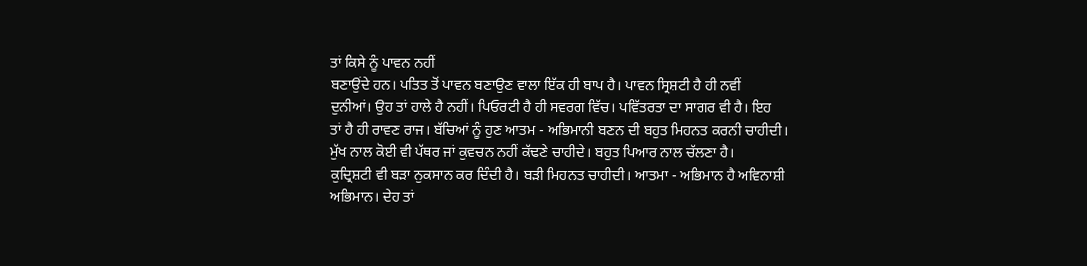ਤਾਂ ਕਿਸੇ ਨੂੰ ਪਾਵਨ ਨਹੀਂ
ਬਣਾਉਂਦੇ ਹਨ। ਪਤਿਤ ਤੋਂ ਪਾਵਨ ਬਣਾਉਣ ਵਾਲਾ ਇੱਕ ਹੀ ਬਾਪ ਹੈ। ਪਾਵਨ ਸ੍ਰਿਸ਼ਟੀ ਹੈ ਹੀ ਨਵੀਂ
ਦੁਨੀਆਂ। ਉਹ ਤਾਂ ਹਾਲੇ ਹੈ ਨਹੀਂ। ਪਿਓਰਟੀ ਹੈ ਹੀ ਸਵਰਗ ਵਿੱਚ। ਪਵਿੱਤਰਤਾ ਦਾ ਸਾਗਰ ਵੀ ਹੈ। ਇਹ
ਤਾਂ ਹੈ ਹੀ ਰਾਵਣ ਰਾਜ। ਬੱਚਿਆਂ ਨੂੰ ਹੁਣ ਆਤਮ - ਅਭਿਮਾਨੀ ਬਣਨ ਦੀ ਬਹੁਤ ਮਿਹਨਤ ਕਰਨੀ ਚਾਹੀਦੀ।
ਮੁੱਖ ਨਾਲ ਕੋਈ ਵੀ ਪੱਥਰ ਜਾਂ ਕੁਵਚਨ ਨਹੀਂ ਕੱਢਣੇ ਚਾਹੀਦੇ। ਬਹੁਤ ਪਿਆਰ ਨਾਲ ਚੱਲਣਾ ਹੈ।
ਕੁਦ੍ਰਿਸ਼ਟੀ ਵੀ ਬੜਾ ਨੁਕਸਾਨ ਕਰ ਦਿੰਦੀ ਹੈ। ਬੜੀ ਮਿਹਨਤ ਚਾਹੀਦੀ। ਆਤਮਾ - ਅਭਿਮਾਨ ਹੈ ਅਵਿਨਾਸ਼ੀ
ਅਭਿਮਾਨ। ਦੇਹ ਤਾਂ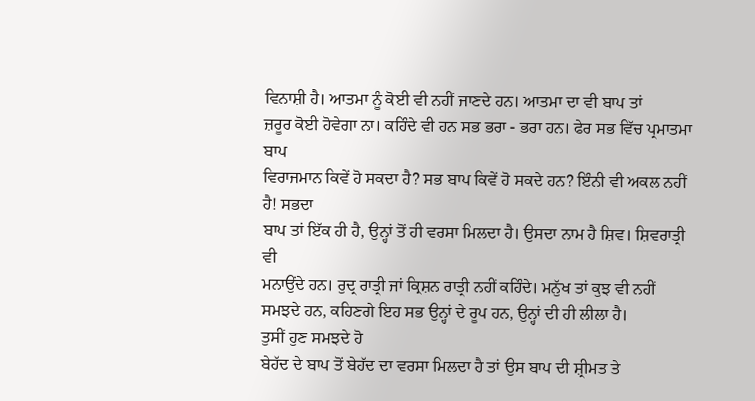ਵਿਨਾਸ਼ੀ ਹੈ। ਆਤਮਾ ਨੂੰ ਕੋਈ ਵੀ ਨਹੀਂ ਜਾਣਦੇ ਹਨ। ਆਤਮਾ ਦਾ ਵੀ ਬਾਪ ਤਾਂ
ਜ਼ਰੂਰ ਕੋਈ ਹੋਵੇਗਾ ਨਾ। ਕਹਿੰਦੇ ਵੀ ਹਨ ਸਭ ਭਰਾ - ਭਰਾ ਹਨ। ਫੇਰ ਸਭ ਵਿੱਚ ਪ੍ਰਮਾਤਮਾ ਬਾਪ
ਵਿਰਾਜਮਾਨ ਕਿਵੇਂ ਹੋ ਸਕਦਾ ਹੈ? ਸਭ ਬਾਪ ਕਿਵੇਂ ਹੋ ਸਕਦੇ ਹਨ? ਇੰਨੀ ਵੀ ਅਕਲ ਨਹੀਂ ਹੈ! ਸਭਦਾ
ਬਾਪ ਤਾਂ ਇੱਕ ਹੀ ਹੈ, ਉਨ੍ਹਾਂ ਤੋਂ ਹੀ ਵਰਸਾ ਮਿਲਦਾ ਹੈ। ਉਸਦਾ ਨਾਮ ਹੈ ਸ਼ਿਵ। ਸ਼ਿਵਰਾਤ੍ਰੀ ਵੀ
ਮਨਾਉਂਦੇ ਹਨ। ਰੁਦ੍ਰ ਰਾਤ੍ਰੀ ਜਾਂ ਕ੍ਰਿਸ਼ਨ ਰਾਤ੍ਰੀ ਨਹੀਂ ਕਹਿੰਦੇ। ਮਨੁੱਖ ਤਾਂ ਕੁਝ ਵੀ ਨਹੀਂ
ਸਮਝਦੇ ਹਨ, ਕਹਿਣਗੇ ਇਹ ਸਭ ਉਨ੍ਹਾਂ ਦੇ ਰੂਪ ਹਨ, ਉਨ੍ਹਾਂ ਦੀ ਹੀ ਲੀਲਾ ਹੈ।
ਤੁਸੀਂ ਹੁਣ ਸਮਝਦੇ ਹੋ
ਬੇਹੱਦ ਦੇ ਬਾਪ ਤੋਂ ਬੇਹੱਦ ਦਾ ਵਰਸਾ ਮਿਲਦਾ ਹੈ ਤਾਂ ਉਸ ਬਾਪ ਦੀ ਸ਼੍ਰੀਮਤ ਤੇ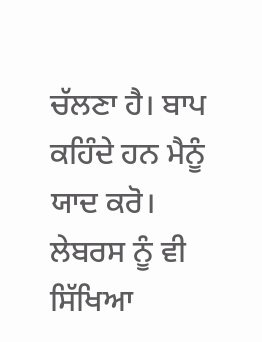ਚੱਲਣਾ ਹੈ। ਬਾਪ
ਕਹਿੰਦੇ ਹਨ ਮੈਨੂੰ ਯਾਦ ਕਰੋ। ਲੇਬਰਸ ਨੂੰ ਵੀ ਸਿੱਖਿਆ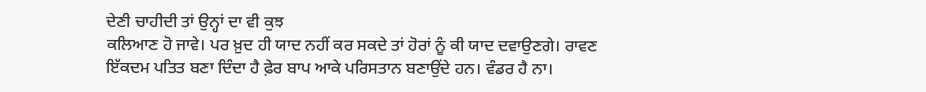ਦੇਣੀ ਚਾਹੀਦੀ ਤਾਂ ਉਨ੍ਹਾਂ ਦਾ ਵੀ ਕੁਝ
ਕਲਿਆਣ ਹੋ ਜਾਵੇ। ਪਰ ਖ਼ੁਦ ਹੀ ਯਾਦ ਨਹੀਂ ਕਰ ਸਕਦੇ ਤਾਂ ਹੋਰਾਂ ਨੂੰ ਕੀ ਯਾਦ ਦਵਾਉਣਗੇ। ਰਾਵਣ
ਇੱਕਦਮ ਪਤਿਤ ਬਣਾ ਦਿੰਦਾ ਹੈ ਫ਼ੇਰ ਬਾਪ ਆਕੇ ਪਰਿਸਤਾਨ ਬਣਾਉਂਦੇ ਹਨ। ਵੰਡਰ ਹੈ ਨਾ।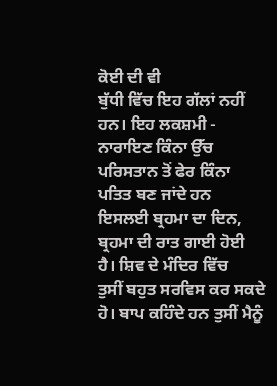ਕੋਈ ਦੀ ਵੀ
ਬੁੱਧੀ ਵਿੱਚ ਇਹ ਗੱਲਾਂ ਨਹੀਂ ਹਨ। ਇਹ ਲਕਸ਼ਮੀ - ਨਾਰਾਇਣ ਕਿੰਨਾ ਉੱਚ ਪਰਿਸਤਾਨ ਤੋਂ ਫੇਰ ਕਿੰਨਾ
ਪਤਿਤ ਬਣ ਜਾਂਦੇ ਹਨ ਇਸਲਈ ਬ੍ਰਹਮਾ ਦਾ ਦਿਨ, ਬ੍ਰਹਮਾ ਦੀ ਰਾਤ ਗਾਈ ਹੋਈ ਹੈ। ਸ਼ਿਵ ਦੇ ਮੰਦਿਰ ਵਿੱਚ
ਤੁਸੀਂ ਬਹੁਤ ਸਰਵਿਸ ਕਰ ਸਕਦੇ ਹੋ। ਬਾਪ ਕਹਿੰਦੇ ਹਨ ਤੁਸੀਂ ਮੈਨੂੰ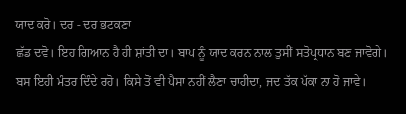ਯਾਦ ਕਰੋ। ਦਰ - ਦਰ ਭਟਕਣਾ
ਛੱਡ ਦਵੋ। ਇਹ ਗਿਆਨ ਹੈ ਹੀ ਸ਼ਾਂਤੀ ਦਾ। ਬਾਪ ਨੂੰ ਯਾਦ ਕਰਨ ਨਾਲ ਤੁਸੀਂ ਸਤੋਪ੍ਰਧਾਨ ਬਣ ਜਾਵੋਗੇ।
ਬਸ ਇਹੀ ਮੰਤਰ ਦਿੰਦੇ ਰਹੋ। ਕਿਸੇ ਤੋਂ ਵੀ ਪੈਸਾ ਨਹੀਂ ਲੈਣਾ ਚਾਹੀਦਾ, ਜਦ ਤੱਕ ਪੱਕਾ ਨਾ ਹੋ ਜਾਵੇ।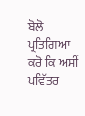ਬੋਲੋ ਪ੍ਰਤਿਗਿਆ ਕਰੋ ਕਿ ਅਸੀਂ ਪਵਿੱਤਰ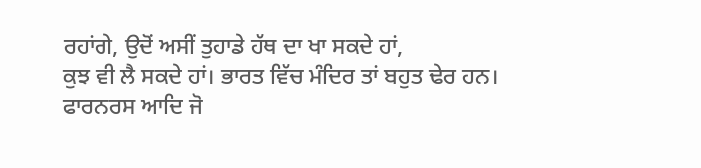ਰਹਾਂਗੇ, ਉਦੋਂ ਅਸੀਂ ਤੁਹਾਡੇ ਹੱਥ ਦਾ ਖਾ ਸਕਦੇ ਹਾਂ,
ਕੁਝ ਵੀ ਲੈ ਸਕਦੇ ਹਾਂ। ਭਾਰਤ ਵਿੱਚ ਮੰਦਿਰ ਤਾਂ ਬਹੁਤ ਢੇਰ ਹਨ। ਫਾਰਨਰਸ ਆਦਿ ਜੋ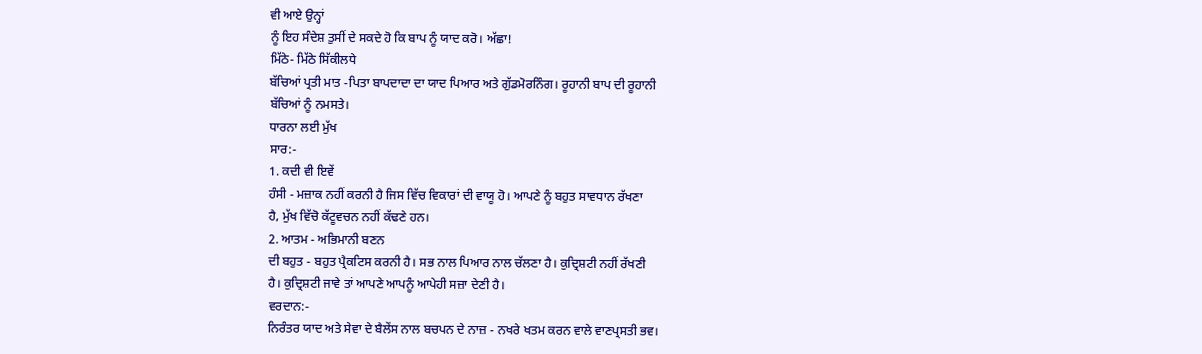ਵੀ ਆਏ ਉਨ੍ਹਾਂ
ਨੂੰ ਇਹ ਸੰਦੇਸ਼ ਤੁਸੀਂ ਦੇ ਸਕਦੇ ਹੋ ਕਿ ਬਾਪ ਨੂੰ ਯਾਦ ਕਰੋ। ਅੱਛਾ!
ਮਿੱਠੇ- ਮਿੱਠੇ ਸਿੱਕੀਲਧੇ
ਬੱਚਿਆਂ ਪ੍ਰਤੀ ਮਾਤ -ਪਿਤਾ ਬਾਪਦਾਦਾ ਦਾ ਯਾਦ ਪਿਆਰ ਅਤੇ ਗੁੱਡਮੋਰਨਿੰਗ। ਰੂਹਾਨੀ ਬਾਪ ਦੀ ਰੂਹਾਨੀ
ਬੱਚਿਆਂ ਨੂੰ ਨਮਸਤੇ।
ਧਾਰਨਾ ਲਈ ਮੁੱਖ
ਸਾਰ:-
1. ਕਦੀ ਵੀ ਇਵੇਂ
ਹੰਸੀ - ਮਜ਼ਾਕ ਨਹੀਂ ਕਰਨੀ ਹੈ ਜਿਸ ਵਿੱਚ ਵਿਕਾਰਾਂ ਦੀ ਵਾਯੂ ਹੋ। ਆਪਣੇ ਨੂੰ ਬਹੁਤ ਸਾਵਧਾਨ ਰੱਖਣਾ
ਹੈ, ਮੁੱਖ ਵਿੱਚੋ ਕੱਟੂਵਚਨ ਨਹੀਂ ਕੱਢਣੇ ਹਨ।
2. ਆਤਮ - ਅਭਿਮਾਨੀ ਬਣਨ
ਦੀ ਬਹੁਤ - ਬਹੁਤ ਪ੍ਰੈਕਟਿਸ ਕਰਨੀ ਹੈ। ਸਭ ਨਾਲ ਪਿਆਰ ਨਾਲ ਚੱਲਣਾ ਹੈ। ਕੁਦ੍ਰਿਸ਼ਟੀ ਨਹੀਂ ਰੱਖਣੀ
ਹੈ। ਕੁਦ੍ਰਿਸ਼ਟੀ ਜਾਵੇ ਤਾਂ ਆਪਣੇ ਆਪਨੂੰ ਆਪੇਹੀ ਸਜ਼ਾ ਦੇਣੀ ਹੈ।
ਵਰਦਾਨ:-
ਨਿਰੰਤਰ ਯਾਦ ਅਤੇ ਸੇਵਾ ਦੇ ਬੈਲੇਂਸ ਨਾਲ ਬਚਪਨ ਦੇ ਨਾਜ਼ - ਨਖਰੇ ਖਤਮ ਕਰਨ ਵਾਲੇ ਵਾਣਪ੍ਰਸਤੀ ਭਵ।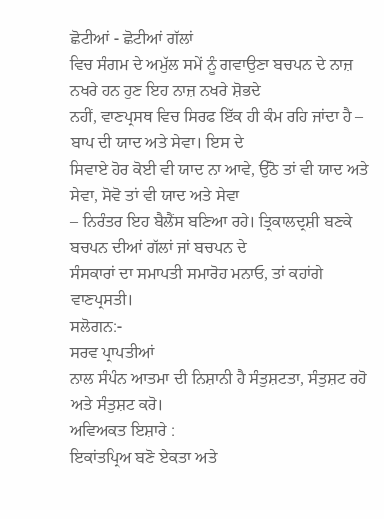ਛੋਟੀਆਂ - ਛੋਟੀਆਂ ਗੱਲਾਂ
ਵਿਚ ਸੰਗਮ ਦੇ ਅਮੁੱਲ ਸਮੇਂ ਨੂੰ ਗਵਾਉਣਾ ਬਚਪਨ ਦੇ ਨਾਜ਼ ਨਖਰੇ ਹਨ ਹੁਣ ਇਹ ਨਾਜ਼ ਨਖਰੇ ਸ਼ੋਭਦੇ
ਨਹੀਂ, ਵਾਣਪ੍ਰਸਥ ਵਿਚ ਸਿਰਫ ਇੱਕ ਹੀ ਕੰਮ ਰਹਿ ਜਾਂਦਾ ਹੈ – ਬਾਪ ਦੀ ਯਾਦ ਅਤੇ ਸੇਵਾ। ਇਸ ਦੇ
ਸਿਵਾਏ ਹੋਰ ਕੋਈ ਵੀ ਯਾਦ ਨਾ ਆਵੇ, ਉੱਠੋ ਤਾਂ ਵੀ ਯਾਦ ਅਤੇ ਸੇਵਾ, ਸੋਵੋ ਤਾਂ ਵੀ ਯਾਦ ਅਤੇ ਸੇਵਾ
– ਨਿਰੰਤਰ ਇਹ ਬੈਲੈਂਸ ਬਣਿਆ ਰਹੇ। ਤ੍ਰਿਕਾਲਦ੍ਰਸ਼ੀ ਬਣਕੇ ਬਚਪਨ ਦੀਆਂ ਗੱਲਾਂ ਜਾਂ ਬਚਪਨ ਦੇ
ਸੰਸਕਾਰਾਂ ਦਾ ਸਮਾਪਤੀ ਸਮਾਰੋਹ ਮਨਾਓ, ਤਾਂ ਕਹਾਂਗੇ ਵਾਣਪ੍ਰਸਤੀ।
ਸਲੋਗਨ:-
ਸਰਵ ਪ੍ਰਾਪਤੀਆਂ
ਨਾਲ ਸੰਪੰਨ ਆਤਮਾ ਦੀ ਨਿਸ਼ਾਨੀ ਹੈ ਸੰਤੁਸ਼ਟਤਾ, ਸੰਤੁਸ਼ਟ ਰਹੋ ਅਤੇ ਸੰਤੁਸ਼ਟ ਕਰੋ।
ਅਵਿਅਕਤ ਇਸ਼ਾਰੇ :
ਇਕਾਂਤਪ੍ਰਿਅ ਬਣੋ ਏਕਤਾ ਅਤੇ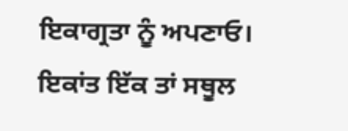ਇਕਾਗ੍ਰਤਾ ਨੂੰ ਅਪਣਾਓ।
ਇਕਾਂਤ ਇੱਕ ਤਾਂ ਸਥੂਲ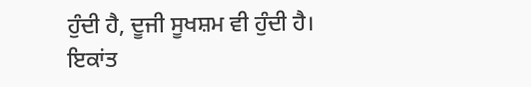ਹੁੰਦੀ ਹੈ, ਦੂਜੀ ਸੂਖਸ਼ਮ ਵੀ ਹੁੰਦੀ ਹੈ। ਇਕਾਂਤ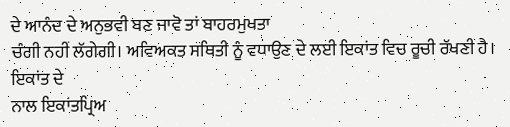ਦੇ ਆਨੰਦ ਦੇ ਅਨੁਭਵੀ ਬਣ ਜਾਵੋ ਤਾਂ ਬਾਹਰਮੁਖਤਾ
ਚੰਗੀ ਨਹੀਂ ਲੱਗੇਗੀ। ਅਵਿਅਕਤ ਸਥਿਤੀ ਨੂੰ ਵਧਾਉਣ ਦੇ ਲਈ ਇਕਾਂਤ ਵਿਚ ਰੂਚੀ ਰੱਖਣੀ ਹੈ। ਇਕਾਂਤ ਦੇ
ਨਾਲ ਇਕਾਂਤਪ੍ਰਿਅ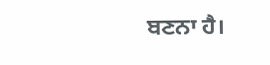ਬਣਨਾ ਹੈ।